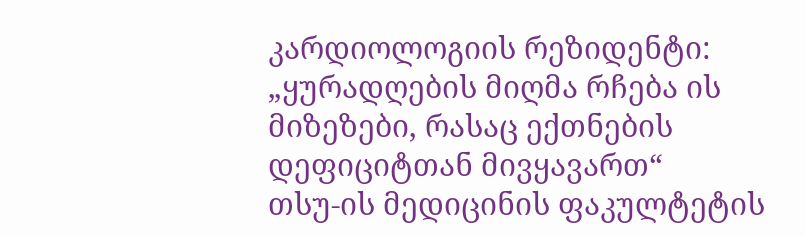კარდიოლოგიის რეზიდენტი: „ყურადღების მიღმა რჩება ის მიზეზები, რასაც ექთნების დეფიციტთან მივყავართ“
თსუ-ის მედიცინის ფაკულტეტის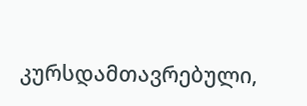კურსდამთავრებული,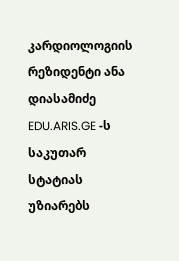კარდიოლოგიის რეზიდენტი ანა დიასამიძე EDU.ARIS.GE -ს საკუთარ სტატიას უზიარებს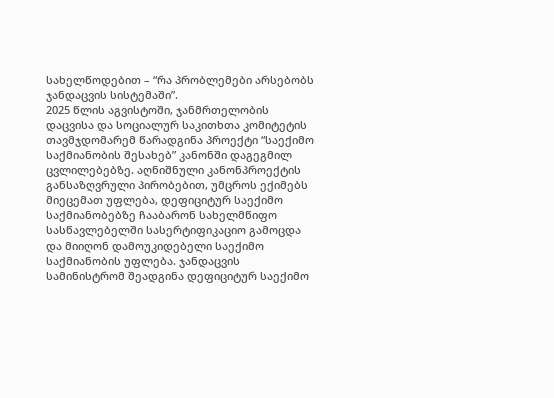სახელწოდებით – “რა პრობლემები არსებობს ჯანდაცვის სისტემაში”.
2025 წლის აგვისტოში, ჯანმრთელობის დაცვისა და სოციალურ საკითხთა კომიტეტის თავმჯდომარემ წარადგინა პროექტი “საექიმო საქმიანობის შესახებ” კანონში დაგეგმილ ცვლილებებზე. აღნიშნული კანონპროექტის განსაზღვრული პირობებით, უმცროს ექიმებს მიეცემათ უფლება, დეფიციტურ საექიმო საქმიანობებზე ჩააბარონ სახელმწიფო სასწავლებელში სასერტიფიკაციო გამოცდა და მიიღონ დამოუკიდებელი საექიმო საქმიანობის უფლება. ჯანდაცვის სამინისტრომ შეადგინა დეფიციტურ საექიმო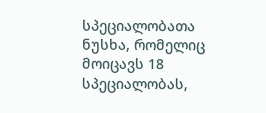სპეციალობათა ნუსხა, რომელიც მოიცავს 18 სპეციალობას,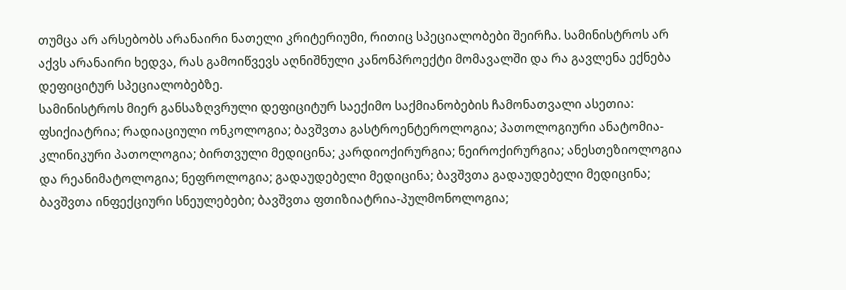თუმცა არ არსებობს არანაირი ნათელი კრიტერიუმი, რითიც სპეციალობები შეირჩა. სამინისტროს არ აქვს არანაირი ხედვა, რას გამოიწვევს აღნიშნული კანონპროექტი მომავალში და რა გავლენა ექნება დეფიციტურ სპეციალობებზე.
სამინისტროს მიერ განსაზღვრული დეფიციტურ საექიმო საქმიანობების ჩამონათვალი ასეთია: ფსიქიატრია; რადიაციული ონკოლოგია; ბავშვთა გასტროენტეროლოგია; პათოლოგიური ანატომია-კლინიკური პათოლოგია; ბირთვული მედიცინა; კარდიოქირურგია; ნეიროქირურგია; ანესთეზიოლოგია და რეანიმატოლოგია; ნეფროლოგია; გადაუდებელი მედიცინა; ბავშვთა გადაუდებელი მედიცინა; ბავშვთა ინფექციური სნეულებები; ბავშვთა ფთიზიატრია-პულმონოლოგია;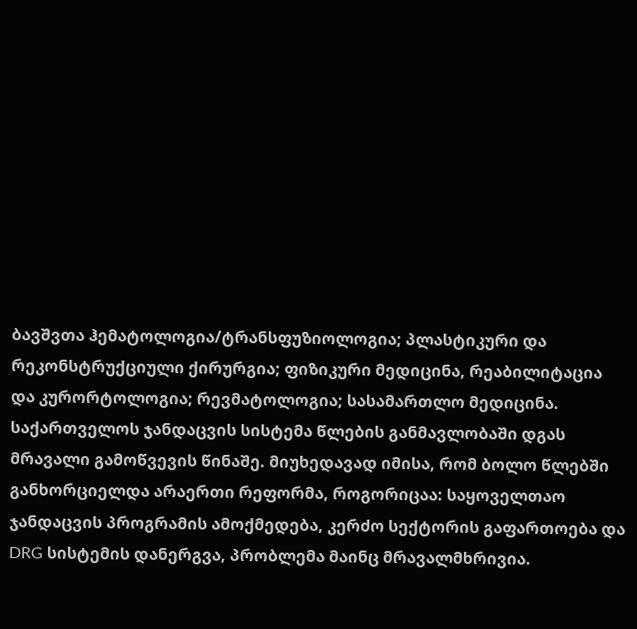ბავშვთა ჰემატოლოგია/ტრანსფუზიოლოგია; პლასტიკური და რეკონსტრუქციული ქირურგია; ფიზიკური მედიცინა, რეაბილიტაცია და კურორტოლოგია; რევმატოლოგია; სასამართლო მედიცინა.
საქართველოს ჯანდაცვის სისტემა წლების განმავლობაში დგას მრავალი გამოწვევის წინაშე. მიუხედავად იმისა, რომ ბოლო წლებში განხორციელდა არაერთი რეფორმა, როგორიცაა: საყოველთაო ჯანდაცვის პროგრამის ამოქმედება, კერძო სექტორის გაფართოება და DRG სისტემის დანერგვა, პრობლემა მაინც მრავალმხრივია.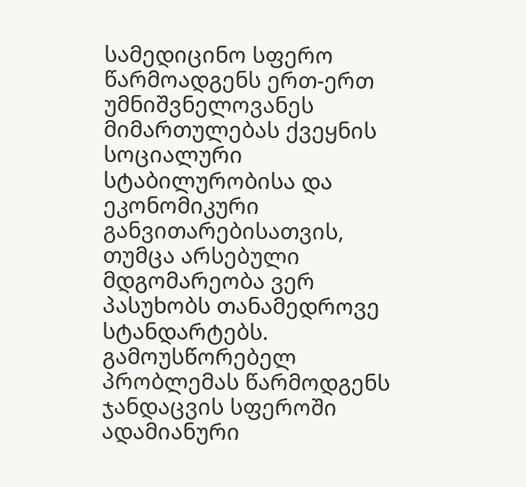სამედიცინო სფერო წარმოადგენს ერთ-ერთ უმნიშვნელოვანეს მიმართულებას ქვეყნის სოციალური სტაბილურობისა და ეკონომიკური განვითარებისათვის, თუმცა არსებული მდგომარეობა ვერ პასუხობს თანამედროვე სტანდარტებს.
გამოუსწორებელ პრობლემას წარმოდგენს ჯანდაცვის სფეროში ადამიანური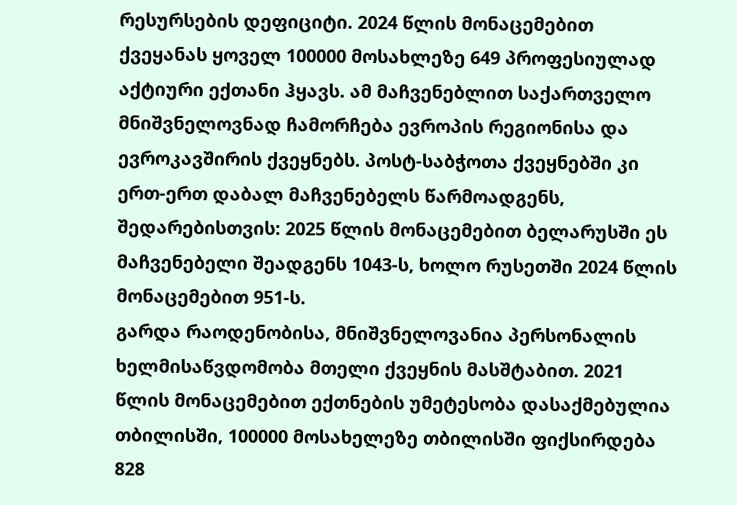რესურსების დეფიციტი. 2024 წლის მონაცემებით ქვეყანას ყოველ 100000 მოსახლეზე 649 პროფესიულად აქტიური ექთანი ჰყავს. ამ მაჩვენებლით საქართველო მნიშვნელოვნად ჩამორჩება ევროპის რეგიონისა და ევროკავშირის ქვეყნებს. პოსტ-საბჭოთა ქვეყნებში კი ერთ-ერთ დაბალ მაჩვენებელს წარმოადგენს, შედარებისთვის: 2025 წლის მონაცემებით ბელარუსში ეს მაჩვენებელი შეადგენს 1043-ს, ხოლო რუსეთში 2024 წლის მონაცემებით 951-ს.
გარდა რაოდენობისა, მნიშვნელოვანია პერსონალის ხელმისაწვდომობა მთელი ქვეყნის მასშტაბით. 2021 წლის მონაცემებით ექთნების უმეტესობა დასაქმებულია თბილისში, 100000 მოსახელეზე თბილისში ფიქსირდება 828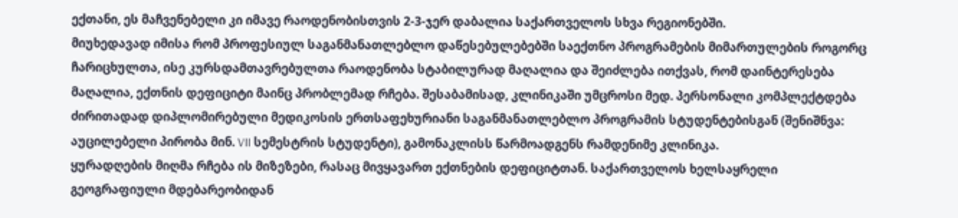ექთანი, ეს მაჩვენებელი კი იმავე რაოდენობისთვის 2-3-ჯერ დაბალია საქართველოს სხვა რეგიონებში.
მიუხედავად იმისა რომ პროფესიულ საგანმანათლებლო დაწესებულებებში საექთნო პროგრამების მიმართულების როგორც ჩარიცხულთა, ისე კურსდამთავრებულთა რაოდენობა სტაბილურად მაღალია და შეიძლება ითქვას, რომ დაინტერესება მაღალია, ექთნის დეფიციტი მაინც პრობლემად რჩება. შესაბამისად, კლინიკაში უმცროსი მედ. პერსონალი კომპლექტდება ძირითადად დიპლომირებული მედიკოსის ერთსაფეხურიანი საგანმანათლებლო პროგრამის სტუდენტებისგან (შენიშნვა: აუცილებელი პირობა მინ. VII სემესტრის სტუდენტი), გამონაკლისს წარმოადგენს რამდენიმე კლინიკა.
ყურადღების მიღმა რჩება ის მიზეზები, რასაც მივყავართ ექთნების დეფიციტთან. საქართველოს ხელსაყრელი გეოგრაფიული მდებარეობიდან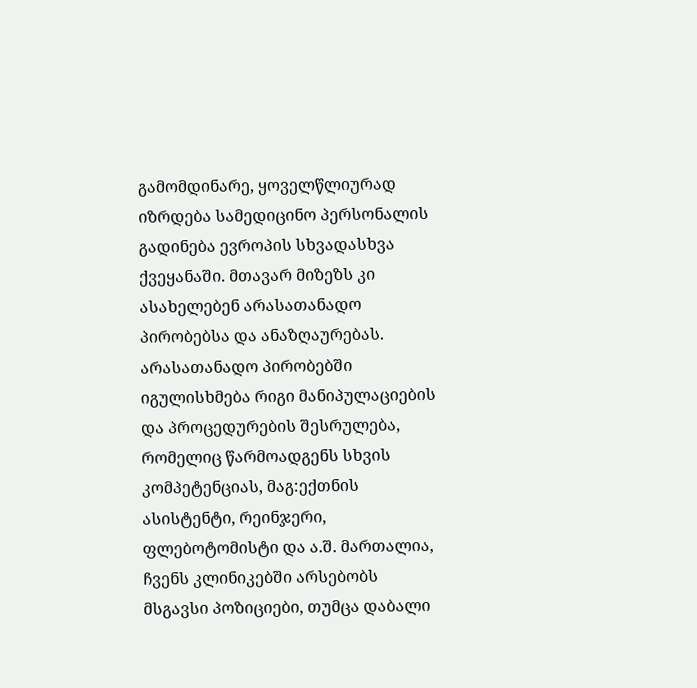გამომდინარე, ყოველწლიურად იზრდება სამედიცინო პერსონალის გადინება ევროპის სხვადასხვა ქვეყანაში. მთავარ მიზეზს კი ასახელებენ არასათანადო პირობებსა და ანაზღაურებას. არასათანადო პირობებში იგულისხმება რიგი მანიპულაციების და პროცედურების შესრულება, რომელიც წარმოადგენს სხვის კომპეტენციას, მაგ:ექთნის ასისტენტი, რეინჯერი, ფლებოტომისტი და ა.შ. მართალია, ჩვენს კლინიკებში არსებობს მსგავსი პოზიციები, თუმცა დაბალი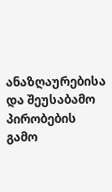ანაზღაურებისა და შეუსაბამო პირობების გამო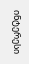ინტერესი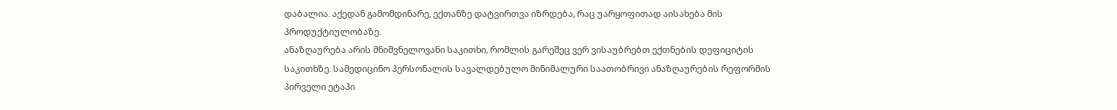დაბალია. აქედან გამომდინარე, ექთანზე დატვირთვა იზრდება, რაც უარყოფითად აისახება მის პროდუქტიულობაზე.
ანაზღაურება არის მნიშვნელოვანი საკითხი, რომლის გარეშეც ვერ ვისაუბრებთ ექთნების დეფიციტის საკითხზე. სამედიცინო პერსონალის სავალდებულო მინიმალური საათობრივი ანაზღაურების რეფორმის პირველი ეტაპი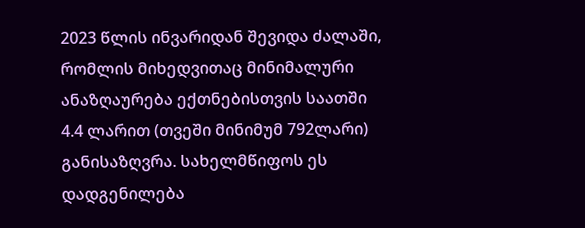2023 წლის ინვარიდან შევიდა ძალაში, რომლის მიხედვითაც მინიმალური ანაზღაურება ექთნებისთვის საათში 4.4 ლარით (თვეში მინიმუმ 792ლარი) განისაზღვრა. სახელმწიფოს ეს დადგენილება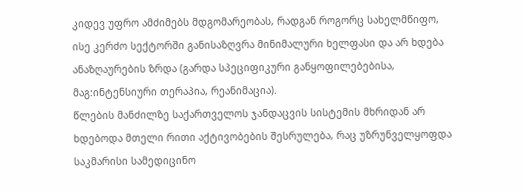კიდევ უფრო ამძიმებს მდგომარეობას, რადგან როგორც სახელმწიფო, ისე კერძო სექტორში განისაზღვრა მინიმალური ხელფასი და არ ხდება ანაზღაურების ზრდა (გარდა სპეციფიკური განყოფილებებისა, მაგ:ინტენსიური თერაპია, რეანიმაცია).
წლების მანძილზე საქართველოს ჯანდაცვის სისტემის მხრიდან არ ხდებოდა მთელი რითი აქტივობების შესრულება, რაც უზრუნველყოფდა საკმარისი სამედიცინო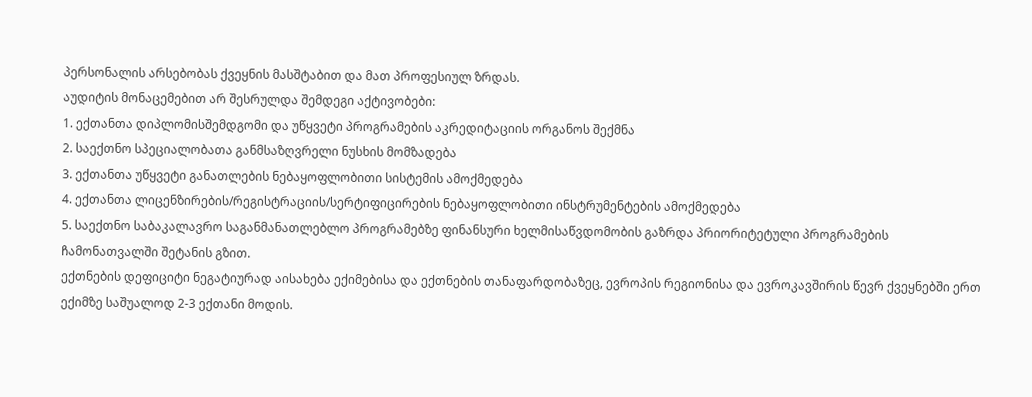პერსონალის არსებობას ქვეყნის მასშტაბით და მათ პროფესიულ ზრდას.
აუდიტის მონაცემებით არ შესრულდა შემდეგი აქტივობები:
1. ექთანთა დიპლომისშემდგომი და უწყვეტი პროგრამების აკრედიტაციის ორგანოს შექმნა
2. საექთნო სპეციალობათა განმსაზღვრელი ნუსხის მომზადება
3. ექთანთა უწყვეტი განათლების ნებაყოფლობითი სისტემის ამოქმედება
4. ექთანთა ლიცენზირების/რეგისტრაციის/სერტიფიცირების ნებაყოფლობითი ინსტრუმენტების ამოქმედება
5. საექთნო საბაკალავრო საგანმანათლებლო პროგრამებზე ფინანსური ხელმისაწვდომობის გაზრდა პრიორიტეტული პროგრამების ჩამონათვალში შეტანის გზით.
ექთნების დეფიციტი ნეგატიურად აისახება ექიმებისა და ექთნების თანაფარდობაზეც, ევროპის რეგიონისა და ევროკავშირის წევრ ქვეყნებში ერთ ექიმზე საშუალოდ 2-3 ექთანი მოდის.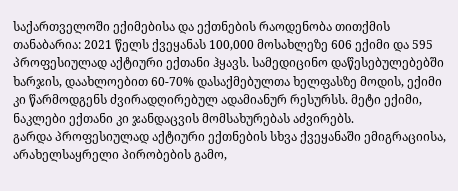საქართველოში ექიმებისა და ექთნების რაოდენობა თითქმის თანაბარია: 2021 წელს ქვეყანას 100,000 მოსახლეზე 606 ექიმი და 595 პროფესიულად აქტიური ექთანი ჰყავს. სამედიცინო დაწესებულებებში ხარჯის, დაახლოებით 60-70% დასაქმებულთა ხელფასზე მოდის, ექიმი კი წარმოდგენს ძვირადღირებულ ადამიანურ რესურსს. მეტი ექიმი, ნაკლები ექთანი კი ჯანდაცვის მომსახურებას აძვირებს.
გარდა პროფესიულად აქტიური ექთნების სხვა ქვეყანაში ემიგრაციისა, არახელსაყრელი პირობების გამო,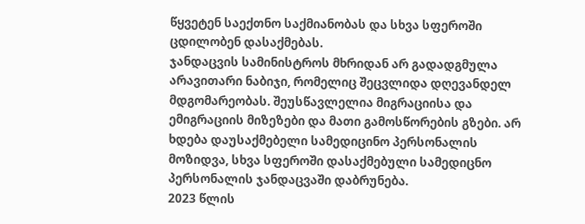წყვეტენ საექთნო საქმიანობას და სხვა სფეროში ცდილობენ დასაქმებას.
ჯანდაცვის სამინისტროს მხრიდან არ გადადგმულა არავითარი ნაბიჯი, რომელიც შეცვლიდა დღევანდელ მდგომარეობას. შეუსწავლელია მიგრაციისა და ემიგრაციის მიზეზები და მათი გამოსწორების გზები. არ ხდება დაუსაქმებელი სამედიცინო პერსონალის მოზიდვა, სხვა სფეროში დასაქმებული სამედიცნო პერსონალის ჯანდაცვაში დაბრუნება.
2023 წლის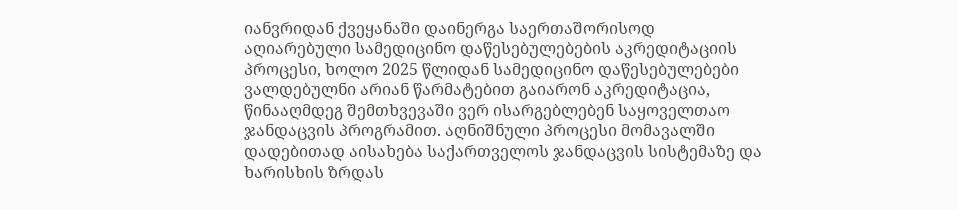იანვრიდან ქვეყანაში დაინერგა საერთაშორისოდ აღიარებული სამედიცინო დაწესებულებების აკრედიტაციის პროცესი, ხოლო 2025 წლიდან სამედიცინო დაწესებულებები ვალდებულნი არიან წარმატებით გაიარონ აკრედიტაცია, წინააღმდეგ შემთხვევაში ვერ ისარგებლებენ საყოველთაო ჯანდაცვის პროგრამით. აღნიშნული პროცესი მომავალში დადებითად აისახება საქართველოს ჯანდაცვის სისტემაზე და ხარისხის ზრდას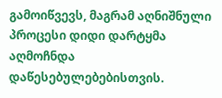გამოიწვევს, მაგრამ აღნიშნული პროცესი დიდი დარტყმა აღმოჩნდა დაწესებულებებისთვის.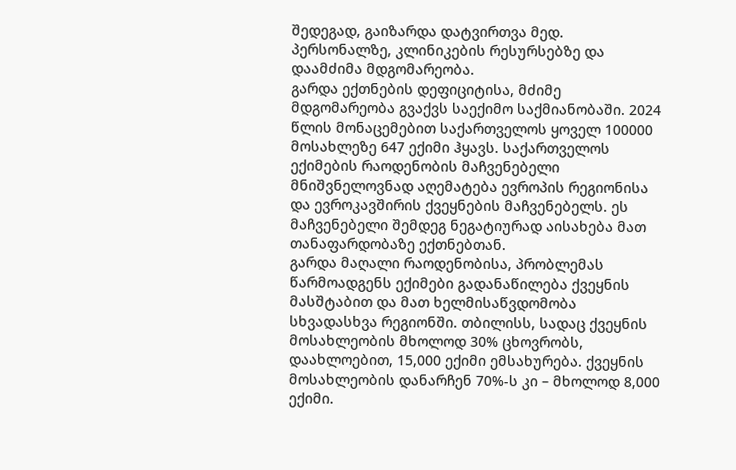შედეგად, გაიზარდა დატვირთვა მედ. პერსონალზე, კლინიკების რესურსებზე და დაამძიმა მდგომარეობა.
გარდა ექთნების დეფიციტისა, მძიმე მდგომარეობა გვაქვს საექიმო საქმიანობაში. 2024 წლის მონაცემებით საქართველოს ყოველ 100000 მოსახლეზე 647 ექიმი ჰყავს. საქართველოს ექიმების რაოდენობის მაჩვენებელი მნიშვნელოვნად აღემატება ევროპის რეგიონისა და ევროკავშირის ქვეყნების მაჩვენებელს. ეს მაჩვენებელი შემდეგ ნეგატიურად აისახება მათ თანაფარდობაზე ექთნებთან.
გარდა მაღალი რაოდენობისა, პრობლემას წარმოადგენს ექიმები გადანაწილება ქვეყნის მასშტაბით და მათ ხელმისაწვდომობა სხვადასხვა რეგიონში. თბილისს, სადაც ქვეყნის მოსახლეობის მხოლოდ 30% ცხოვრობს, დაახლოებით, 15,000 ექიმი ემსახურება. ქვეყნის მოსახლეობის დანარჩენ 70%-ს კი – მხოლოდ 8,000 ექიმი.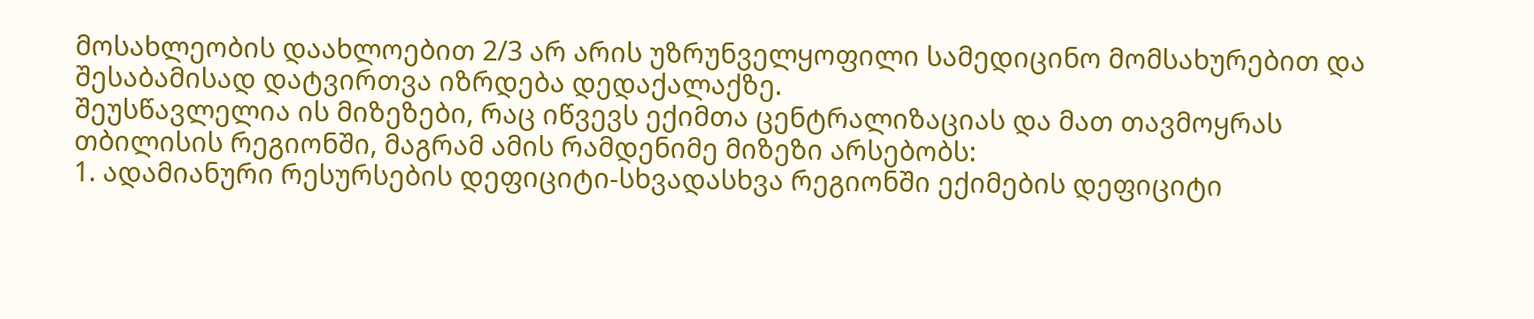მოსახლეობის დაახლოებით 2/3 არ არის უზრუნველყოფილი სამედიცინო მომსახურებით და შესაბამისად დატვირთვა იზრდება დედაქალაქზე.
შეუსწავლელია ის მიზეზები, რაც იწვევს ექიმთა ცენტრალიზაციას და მათ თავმოყრას თბილისის რეგიონში, მაგრამ ამის რამდენიმე მიზეზი არსებობს:
1. ადამიანური რესურსების დეფიციტი-სხვადასხვა რეგიონში ექიმების დეფიციტი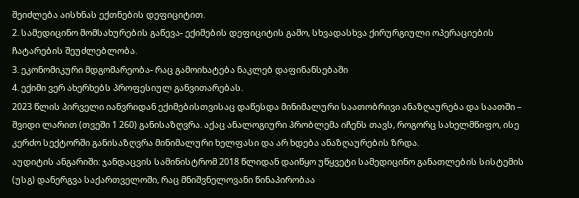შეიძლება აისხნას ექთნების დეფიციტით.
2. სამედიცინო მომსახურების გაწევა- ექიმების დეფიციტის გამო, სხვადასხვა ქირურგიული ოპერაციების ჩატარების შეუძლებლობა.
3. ეკონომიკური მდგომარეობა- რაც გამოიხატება ნაკლებ დაფინანსებაში
4. ექიმი ვერ ახერხებს პროფესიულ განვითარებას.
2023 წლის პირველი იანვრიდან ექიმებისთვისაც დაწესდა მინიმალური საათობრივი ანაზღაურება და საათში – შვიდი ლარით (თვეში 1 260) განისაზღვრა. აქაც ანალოგიური პრობლემა იჩენს თავს, როგორც სახელმწიფო, ისე კერძო სექტორში განისაზღვრა მინიმალური ხელფასი და არ ხდება ანაზღაურების ზრდა.
აუდიტის ანგარიში: ჯანდაცვის სამინისტრომ 2018 წლიდან დაიწყო უწყვეტი სამედიცინო განათლების სისტემის (უსგ) დანერგვა საქართველოში, რაც მნიშვნელოვანი წინაპირობაა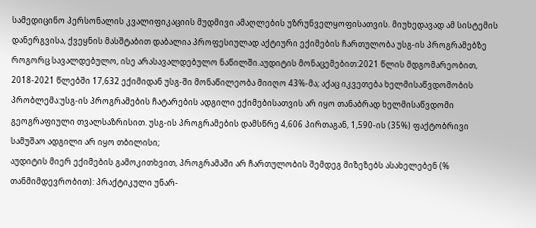სამედიცინო პერსონალის კვალიფიკაციის მუდმივი ამაღლების უზრუნველყოფისათვის. მიუხედავად ამ სისტემის დანერგვისა, ქვეყნის მასშტაბით დაბალია პროფესიულად აქტიური ექიმების ჩართულობა უსგ-ის პროგრამებზე როგორც სავალდებულო, ისე არასავალდებულო ნაწილში.აუდიტის მონაცემებით:2021 წლის მდგომარეობით, 2018-2021 წლებში 17,632 ექიმიდან უსგ-ში მონაწილეობა მიიღო 43%-მა; აქაც იკვეთება ხელმისაწვდომობის პრობლემა:უსგ-ის პროგრამების ჩატარების ადგილი ექიმებისათვის არ იყო თანაბრად ხელმისაწვდომი გეოგრაფიული თვალსაზრისით. უსგ-ის პროგრამების დამსწრე 4,606 პირთაგან, 1,590-ის (35%) ფაქტობრივი სამუშაო ადგილი არ იყო თბილისი;
აუდიტის მიერ ექიმების გამოკითხვით, პროგრამაში არ ჩართულობის შემდეგ მიზეზებს ასახელებენ (% თანმიმდევრობით): პრაქტიკული უნარ-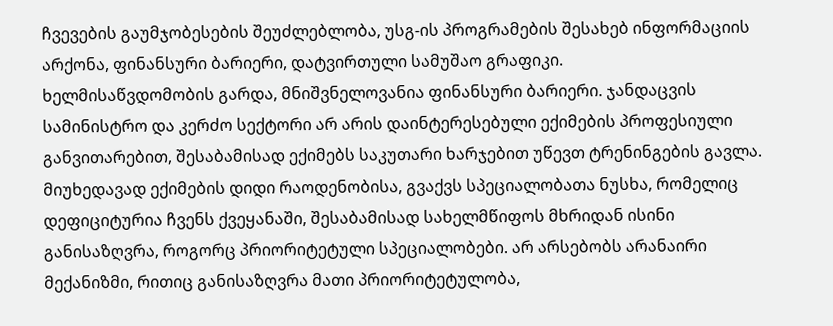ჩვევების გაუმჯობესების შეუძლებლობა, უსგ-ის პროგრამების შესახებ ინფორმაციის არქონა, ფინანსური ბარიერი, დატვირთული სამუშაო გრაფიკი.
ხელმისაწვდომობის გარდა, მნიშვნელოვანია ფინანსური ბარიერი. ჯანდაცვის სამინისტრო და კერძო სექტორი არ არის დაინტერესებული ექიმების პროფესიული განვითარებით, შესაბამისად ექიმებს საკუთარი ხარჯებით უწევთ ტრენინგების გავლა.
მიუხედავად ექიმების დიდი რაოდენობისა, გვაქვს სპეციალობათა ნუსხა, რომელიც დეფიციტურია ჩვენს ქვეყანაში, შესაბამისად სახელმწიფოს მხრიდან ისინი განისაზღვრა, როგორც პრიორიტეტული სპეციალობები. არ არსებობს არანაირი მექანიზმი, რითიც განისაზღვრა მათი პრიორიტეტულობა,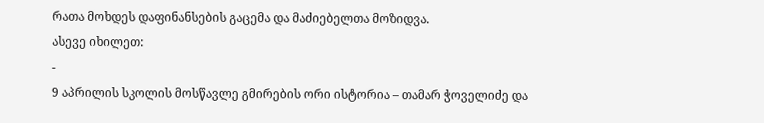რათა მოხდეს დაფინანსების გაცემა და მაძიებელთა მოზიდვა.
ასევე იხილეთ:
-
9 აპრილის სკოლის მოსწავლე გმირების ორი ისტორია – თამარ ჭოველიძე და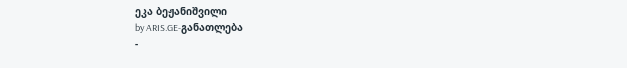ეკა ბეჟანიშვილი
by ARIS.GE-განათლება
-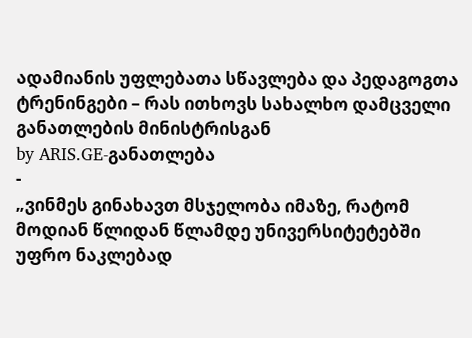ადამიანის უფლებათა სწავლება და პედაგოგთა ტრენინგები – რას ითხოვს სახალხო დამცველი განათლების მინისტრისგან
by ARIS.GE-განათლება
-
„ვინმეს გინახავთ მსჯელობა იმაზე, რატომ მოდიან წლიდან წლამდე უნივერსიტეტებში უფრო ნაკლებად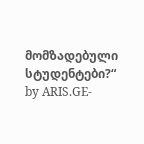მომზადებული სტუდენტები?“
by ARIS.GE-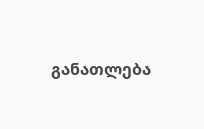განათლება